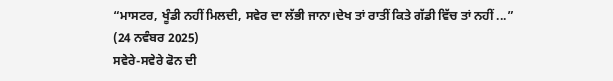“ਮਾਸਟਰ, ਖੂੰਡੀ ਨਹੀਂ ਮਿਲਦੀ, ਸਵੇਰ ਦਾ ਲੱਭੀ ਜਾਨਾ।ਦੇਖ ਤਾਂ ਰਾਤੀਂ ਕਿਤੇ ਗੱਡੀ ਵਿੱਚ ਤਾਂ ਨਹੀਂ ...”
(24 ਨਵੰਬਰ 2025)
ਸਵੇਰੇ-ਸਵੇਰੇ ਫੋਨ ਦੀ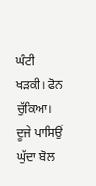ਘੰਟੀ ਖੜਕੀ। ਫੋਨ ਚੁੱਕਿਆ। ਦੂਜੇ ਪਾਸਿਉਂ ਘੁੱਦਾ ਬੋਲ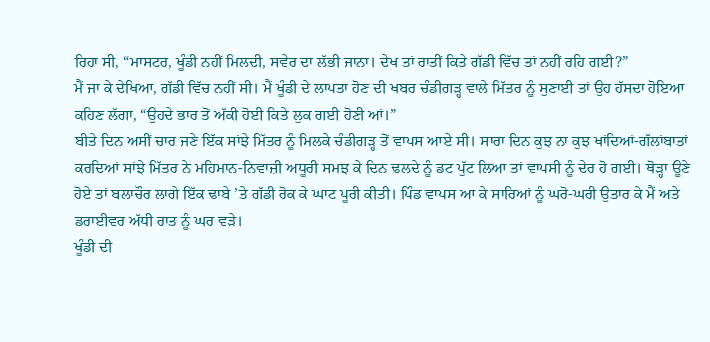ਰਿਹਾ ਸੀ, “ਮਾਸਟਰ, ਖੂੰਡੀ ਨਹੀਂ ਮਿਲਦੀ, ਸਵੇਰ ਦਾ ਲੱਭੀ ਜਾਨਾ। ਦੇਖ ਤਾਂ ਰਾਤੀਂ ਕਿਤੇ ਗੱਡੀ ਵਿੱਚ ਤਾਂ ਨਹੀਂ ਰਹਿ ਗਈ?”
ਮੈਂ ਜਾ ਕੇ ਦੇਖਿਆ, ਗੱਡੀ ਵਿੱਚ ਨਹੀਂ ਸੀ। ਮੈਂ ਖੂੰਡੀ ਦੇ ਲਾਪਤਾ ਹੋਣ ਦੀ ਖਬਰ ਚੰਡੀਗੜ੍ਹ ਵਾਲੇ ਮਿੱਤਰ ਨੂੰ ਸੁਣਾਈ ਤਾਂ ਉਹ ਹੱਸਦਾ ਹੋਇਆ ਕਹਿਣ ਲੱਗਾ, “ਉਹਦੇ ਭਾਰ ਤੋਂ ਅੱਕੀ ਹੋਈ ਕਿਤੇ ਲੁਕ ਗਈ ਹੋਣੀ ਆਂ।”
ਬੀਤੇ ਦਿਨ ਅਸੀਂ ਚਾਰ ਜਣੇ ਇੱਕ ਸਾਂਝੇ ਮਿੱਤਰ ਨੂੰ ਮਿਲਕੇ ਚੰਡੀਗੜ੍ਹ ਤੋਂ ਵਾਪਸ ਆਏ ਸੀ। ਸਾਰਾ ਦਿਨ ਕੁਝ ਨਾ ਕੁਝ ਖਾਂਦਿਆਂ-ਗੱਲਾਂਬਾਤਾਂ ਕਰਦਿਆਂ ਸਾਂਝੇ ਮਿੱਤਰ ਨੇ ਮਹਿਮਾਨ-ਨਿਵਾਜ਼ੀ ਅਧੂਰੀ ਸਮਝ ਕੇ ਦਿਨ ਢਲਦੇ ਨੂੰ ਡਟ ਪੁੱਟ ਲਿਆ ਤਾਂ ਵਾਪਸੀ ਨੂੰ ਦੇਰ ਹੋ ਗਈ। ਥੋੜ੍ਹਾ ਊਣੇ ਹੋਏ ਤਾਂ ਬਲਾਚੌਰ ਲਾਗੇ ਇੱਕ ਢਾਬੇ ’ਤੇ ਗੱਡੀ ਰੋਕ ਕੇ ਘਾਟ ਪੂਰੀ ਕੀਤੀ। ਪਿੰਡ ਵਾਪਸ ਆ ਕੇ ਸਾਰਿਆਂ ਨੂੰ ਘਰੋ-ਘਰੀ ਉਤਾਰ ਕੇ ਮੈਂ ਅਤੇ ਡਰਾਈਵਰ ਅੱਧੀ ਰਾਤ ਨੂੰ ਘਰ ਵੜੇ।
ਖੂੰਡੀ ਦੀ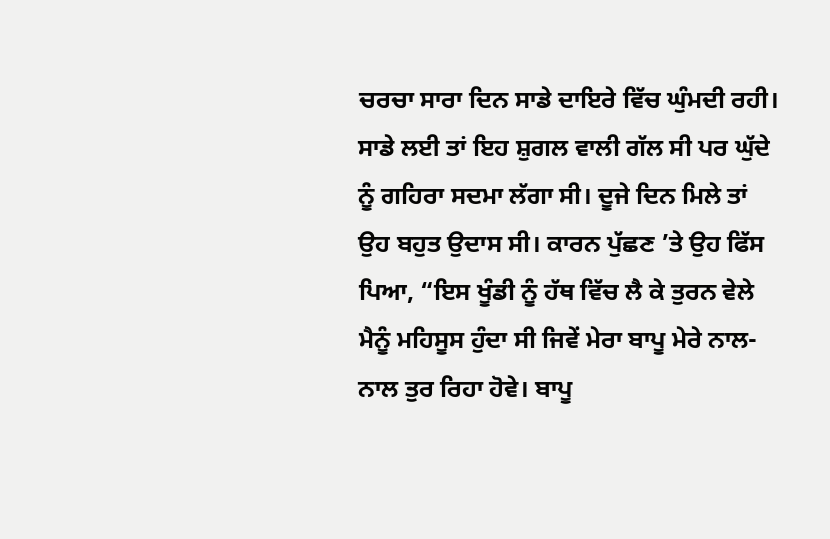ਚਰਚਾ ਸਾਰਾ ਦਿਨ ਸਾਡੇ ਦਾਇਰੇ ਵਿੱਚ ਘੁੰਮਦੀ ਰਹੀ। ਸਾਡੇ ਲਈ ਤਾਂ ਇਹ ਸ਼ੁਗਲ ਵਾਲੀ ਗੱਲ ਸੀ ਪਰ ਘੁੱਦੇ ਨੂੰ ਗਹਿਰਾ ਸਦਮਾ ਲੱਗਾ ਸੀ। ਦੂਜੇ ਦਿਨ ਮਿਲੇ ਤਾਂ ਉਹ ਬਹੁਤ ਉਦਾਸ ਸੀ। ਕਾਰਨ ਪੁੱਛਣ ’ਤੇ ਉਹ ਫਿੱਸ ਪਿਆ, “ਇਸ ਖੂੰਡੀ ਨੂੰ ਹੱਥ ਵਿੱਚ ਲੈ ਕੇ ਤੁਰਨ ਵੇਲੇ ਮੈਨੂੰ ਮਹਿਸੂਸ ਹੁੰਦਾ ਸੀ ਜਿਵੇਂ ਮੇਰਾ ਬਾਪੂ ਮੇਰੇ ਨਾਲ-ਨਾਲ ਤੁਰ ਰਿਹਾ ਹੋਵੇ। ਬਾਪੂ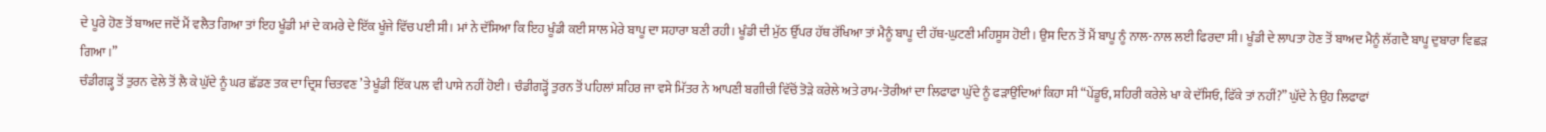ਦੇ ਪੂਰੇ ਹੋਣ ਤੋਂ ਬਾਅਦ ਜਦੋਂ ਮੈਂ ਵਲੈਤ ਗਿਆ ਤਾਂ ਇਹ ਖੂੰਡੀ ਮਾਂ ਦੇ ਕਮਰੇ ਦੇ ਇੱਕ ਖੂੰਜੇ ਵਿੱਚ ਪਈ ਸੀ। ਮਾਂ ਨੇ ਦੱਸਿਆ ਕਿ ਇਹ ਖੂੰਡੀ ਕਈ ਸਾਲ ਮੇਰੇ ਬਾਪੂ ਦਾ ਸਹਾਰਾ ਬਣੀ ਰਹੀ। ਖੂੰਡੀ ਦੀ ਮੁੱਠ ਉੱਪਰ ਹੱਥ ਰੱਖਿਆ ਤਾਂ ਮੈਨੂੰ ਬਾਪੂ ਦੀ ਹੱਥ-ਘੁਟਣੀ ਮਹਿਸੂਸ ਹੋਈ। ਉਸ ਦਿਨ ਤੋਂ ਮੈਂ ਬਾਪੂ ਨੂੰ ਨਾਲ-ਨਾਲ ਲਈ ਫਿਰਦਾ ਸੀ। ਖੂੰਡੀ ਦੇ ਲਾਪਤਾ ਹੋਣ ਤੋਂ ਬਾਅਦ ਮੈਨੂੰ ਲੱਗਦੈ ਬਾਪੂ ਦੁਬਾਰਾ ਵਿਛੜ ਗਿਆ।”
ਚੰਡੀਗੜ੍ਹ ਤੋਂ ਤੁਰਨ ਵੇਲੇ ਤੋਂ ਲੈ ਕੇ ਘੁੱਦੇ ਨੂੰ ਘਰ ਛੱਡਣ ਤਕ ਦਾ ਦ੍ਰਿਸ਼ ਚਿਤਵਣ ’ਤੇ ਖੂੰਡੀ ਇੱਕ ਪਲ ਵੀ ਪਾਸੇ ਨਹੀਂ ਹੋਈ। ਚੰਡੀਗੜ੍ਹੋਂ ਤੁਰਨ ਤੋਂ ਪਹਿਲਾਂ ਸ਼ਹਿਰ ਜਾ ਵਸੇ ਮਿੱਤਰ ਨੇ ਆਪਣੀ ਬਗੀਚੀ ਵਿੱਚੋਂ ਤੋੜੇ ਕਰੇਲੇ ਅਤੇ ਰਾਮ-ਤੋਰੀਆਂ ਦਾ ਲਿਫਾਫਾ ਘੁੱਦੇ ਨੂੰ ਫੜਾਉਂਦਿਆਂ ਕਿਹਾ ਸੀ “ਪੇਂਡੂਓ, ਸ਼ਹਿਰੀ ਕਰੇਲੇ ਖਾ ਕੇ ਦੱਸਿਓ, ਫਿੱਕੇ ਤਾਂ ਨਹੀਂ?” ਘੁੱਦੇ ਨੇ ਉਹ ਲਿਫਾਫਾਂ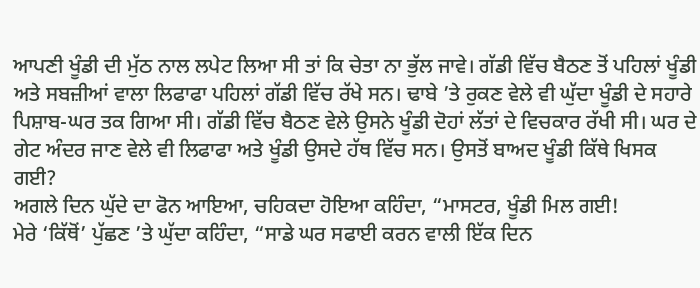ਆਪਣੀ ਖੂੰਡੀ ਦੀ ਮੁੱਠ ਨਾਲ ਲਪੇਟ ਲਿਆ ਸੀ ਤਾਂ ਕਿ ਚੇਤਾ ਨਾ ਭੁੱਲ ਜਾਵੇ। ਗੱਡੀ ਵਿੱਚ ਬੈਠਣ ਤੋਂ ਪਹਿਲਾਂ ਖੂੰਡੀ ਅਤੇ ਸਬਜ਼ੀਆਂ ਵਾਲਾ ਲਿਫਾਫਾ ਪਹਿਲਾਂ ਗੱਡੀ ਵਿੱਚ ਰੱਖੇ ਸਨ। ਢਾਬੇ ’ਤੇ ਰੁਕਣ ਵੇਲੇ ਵੀ ਘੁੱਦਾ ਖੂੰਡੀ ਦੇ ਸਹਾਰੇ ਪਿਸ਼ਾਬ-ਘਰ ਤਕ ਗਿਆ ਸੀ। ਗੱਡੀ ਵਿੱਚ ਬੈਠਣ ਵੇਲੇ ਉਸਨੇ ਖੂੰਡੀ ਦੋਹਾਂ ਲੱਤਾਂ ਦੇ ਵਿਚਕਾਰ ਰੱਖੀ ਸੀ। ਘਰ ਦੇ ਗੇਟ ਅੰਦਰ ਜਾਣ ਵੇਲੇ ਵੀ ਲਿਫਾਫਾ ਅਤੇ ਖੂੰਡੀ ਉਸਦੇ ਹੱਥ ਵਿੱਚ ਸਨ। ਉਸਤੋਂ ਬਾਅਦ ਖੂੰਡੀ ਕਿੱਥੇ ਖਿਸਕ ਗਈ?
ਅਗਲੇ ਦਿਨ ਘੁੱਦੇ ਦਾ ਫੋਨ ਆਇਆ, ਚਹਿਕਦਾ ਹੋਇਆ ਕਹਿੰਦਾ, “ਮਾਸਟਰ, ਖੂੰਡੀ ਮਿਲ ਗਈ!
ਮੇਰੇ ‘ਕਿੱਥੋਂ’ ਪੁੱਛਣ ’ਤੇ ਘੁੱਦਾ ਕਹਿੰਦਾ, “ਸਾਡੇ ਘਰ ਸਫਾਈ ਕਰਨ ਵਾਲੀ ਇੱਕ ਦਿਨ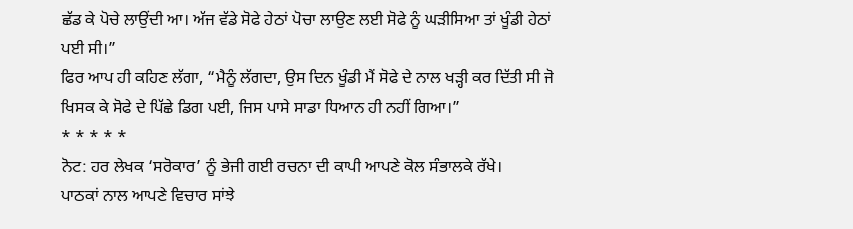ਛੱਡ ਕੇ ਪੋਚੇ ਲਾਉਂਦੀ ਆ। ਅੱਜ ਵੱਡੇ ਸੋਫੇ ਹੇਠਾਂ ਪੋਚਾ ਲਾਉਣ ਲਈ ਸੋਫੇ ਨੂੰ ਘੜੀਸਿਆ ਤਾਂ ਖੂੰਡੀ ਹੇਠਾਂ ਪਈ ਸੀ।”
ਫਿਰ ਆਪ ਹੀ ਕਹਿਣ ਲੱਗਾ, “ਮੈਨੂੰ ਲੱਗਦਾ, ਉਸ ਦਿਨ ਖੂੰਡੀ ਮੈਂ ਸੋਫੇ ਦੇ ਨਾਲ ਖੜ੍ਹੀ ਕਰ ਦਿੱਤੀ ਸੀ ਜੋ ਖਿਸਕ ਕੇ ਸੋਫੇ ਦੇ ਪਿੱਛੇ ਡਿਗ ਪਈ, ਜਿਸ ਪਾਸੇ ਸਾਡਾ ਧਿਆਨ ਹੀ ਨਹੀਂ ਗਿਆ।”
* * * * *
ਨੋਟ: ਹਰ ਲੇਖਕ ‘ਸਰੋਕਾਰ’ ਨੂੰ ਭੇਜੀ ਗਈ ਰਚਨਾ ਦੀ ਕਾਪੀ ਆਪਣੇ ਕੋਲ ਸੰਭਾਲਕੇ ਰੱਖੇ।
ਪਾਠਕਾਂ ਨਾਲ ਆਪਣੇ ਵਿਚਾਰ ਸਾਂਝੇ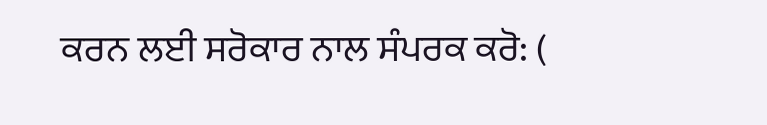ਕਰਨ ਲਈ ਸਰੋਕਾਰ ਨਾਲ ਸੰਪਰਕ ਕਰੋ: (